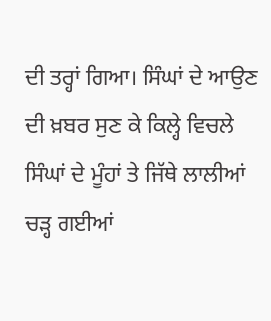ਦੀ ਤਰ੍ਹਾਂ ਗਿਆ। ਸਿੰਘਾਂ ਦੇ ਆਉਣ ਦੀ ਖ਼ਬਰ ਸੁਣ ਕੇ ਕਿਲ੍ਹੇ ਵਿਚਲੇ ਸਿੰਘਾਂ ਦੇ ਮੂੰਹਾਂ ਤੇ ਜਿੱਥੇ ਲਾਲੀਆਂ ਚੜ੍ਹ ਗਈਆਂ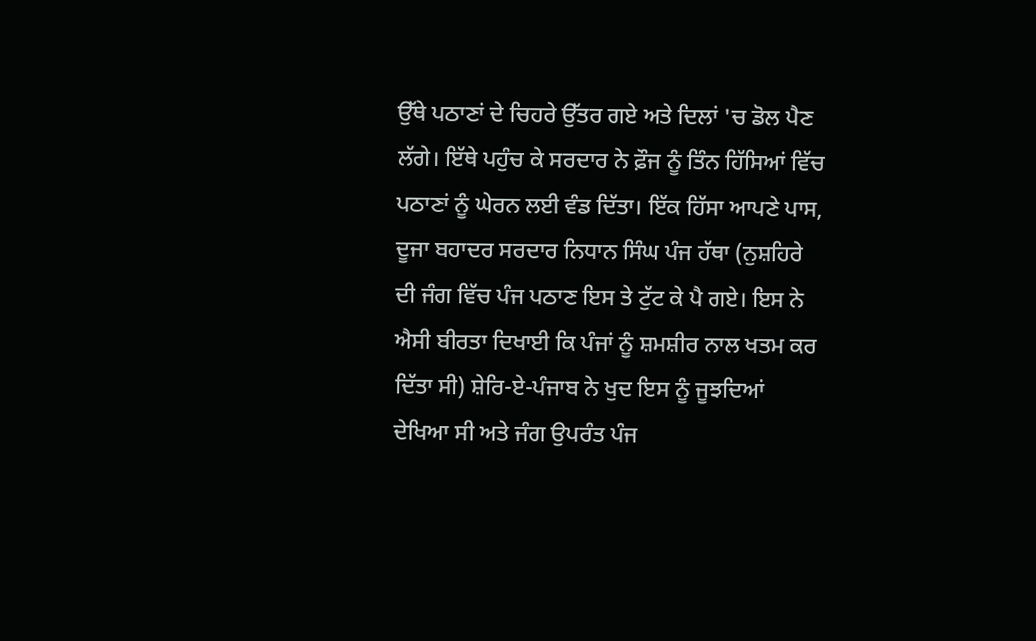ਉੱਥੇ ਪਠਾਣਾਂ ਦੇ ਚਿਹਰੇ ਉੱਤਰ ਗਏ ਅਤੇ ਦਿਲਾਂ 'ਚ ਡੋਲ ਪੈਣ ਲੱਗੇ। ਇੱਥੇ ਪਹੁੰਚ ਕੇ ਸਰਦਾਰ ਨੇ ਫ਼ੌਜ ਨੂੰ ਤਿੰਨ ਹਿੱਸਿਆਂ ਵਿੱਚ ਪਠਾਣਾਂ ਨੂੰ ਘੇਰਨ ਲਈ ਵੰਡ ਦਿੱਤਾ। ਇੱਕ ਹਿੱਸਾ ਆਪਣੇ ਪਾਸ, ਦੂਜਾ ਬਹਾਦਰ ਸਰਦਾਰ ਨਿਧਾਨ ਸਿੰਘ ਪੰਜ ਹੱਥਾ (ਨੁਸ਼ਹਿਰੇ ਦੀ ਜੰਗ ਵਿੱਚ ਪੰਜ ਪਠਾਣ ਇਸ ਤੇ ਟੁੱਟ ਕੇ ਪੈ ਗਏ। ਇਸ ਨੇ ਐਸੀ ਬੀਰਤਾ ਦਿਖਾਈ ਕਿ ਪੰਜਾਂ ਨੂੰ ਸ਼ਮਸ਼ੀਰ ਨਾਲ ਖਤਮ ਕਰ ਦਿੱਤਾ ਸੀ) ਸ਼ੇਰਿ-ਏ-ਪੰਜਾਬ ਨੇ ਖੁਦ ਇਸ ਨੂੰ ਜੂਝਦਿਆਂ ਦੇਖਿਆ ਸੀ ਅਤੇ ਜੰਗ ਉਪਰੰਤ ਪੰਜ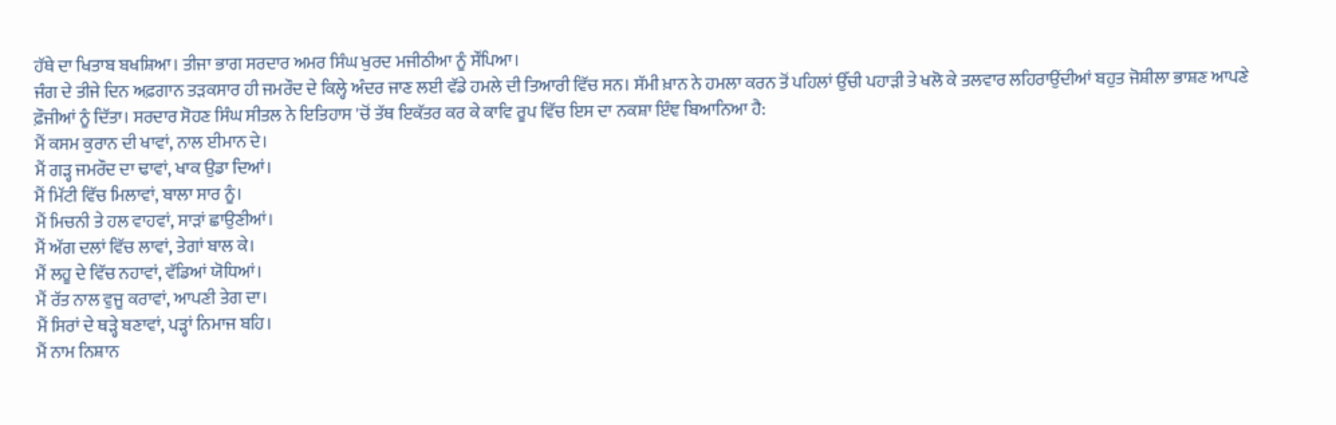ਹੱਥੇ ਦਾ ਖਿਤਾਬ ਬਖਸ਼ਿਆ। ਤੀਜਾ ਭਾਗ ਸਰਦਾਰ ਅਮਰ ਸਿੰਘ ਖੁਰਦ ਮਜੀਠੀਆ ਨੂੰ ਸੌਂਪਿਆ।
ਜੰਗ ਦੇ ਤੀਜੇ ਦਿਨ ਅਫ਼ਗਾਨ ਤੜਕਸਾਰ ਹੀ ਜਮਰੌਦ ਦੇ ਕਿਲ੍ਹੇ ਅੰਦਰ ਜਾਣ ਲਈ ਵੱਡੇ ਹਮਲੇ ਦੀ ਤਿਆਰੀ ਵਿੱਚ ਸਨ। ਸੱਮੀ ਖ਼ਾਨ ਨੇ ਹਮਲਾ ਕਰਨ ਤੋਂ ਪਹਿਲਾਂ ਉੱਚੀ ਪਹਾੜੀ ਤੇ ਖਲੋ ਕੇ ਤਲਵਾਰ ਲਹਿਰਾਉਂਦੀਆਂ ਬਹੁਤ ਜੋਸ਼ੀਲਾ ਭਾਸ਼ਣ ਆਪਣੇ ਫ਼ੌਜੀਆਂ ਨੂੰ ਦਿੱਤਾ। ਸਰਦਾਰ ਸੋਹਣ ਸਿੰਘ ਸੀਤਲ ਨੇ ਇਤਿਹਾਸ 'ਚੋਂ ਤੱਥ ਇਕੱਤਰ ਕਰ ਕੇ ਕਾਵਿ ਰੂਪ ਵਿੱਚ ਇਸ ਦਾ ਨਕਸ਼ਾ ਇੰਞ ਬਿਆਨਿਆ ਹੈ:
ਮੈਂ ਕਸਮ ਕੁਰਾਨ ਦੀ ਖਾਵਾਂ, ਨਾਲ ਈਮਾਨ ਦੇ।
ਮੈਂ ਗੜ੍ਹ ਜਮਰੌਦ ਦਾ ਢਾਵਾਂ, ਖਾਕ ਉਡਾ ਦਿਆਂ।
ਮੈਂ ਮਿੱਟੀ ਵਿੱਚ ਮਿਲਾਵਾਂ, ਬਾਲਾ ਸਾਰ ਨੂੰ।
ਮੈਂ ਮਿਚਨੀ ਤੇ ਹਲ ਵਾਹਵਾਂ, ਸਾੜਾਂ ਛਾਉਣੀਆਂ।
ਮੈਂ ਅੱਗ ਦਲਾਂ ਵਿੱਚ ਲਾਵਾਂ, ਤੇਗਾਂ ਬਾਲ ਕੇ।
ਮੈਂ ਲਹੂ ਦੇ ਵਿੱਚ ਨਹਾਵਾਂ, ਵੱਡਿਆਂ ਯੋਧਿਆਂ।
ਮੈਂ ਰੱਤ ਨਾਲ ਵੁਜੂ ਕਰਾਵਾਂ, ਆਪਣੀ ਤੇਗ ਦਾ।
ਮੈਂ ਸਿਰਾਂ ਦੇ ਥੜ੍ਹੇ ਬਣਾਵਾਂ, ਪੜ੍ਹਾਂ ਨਿਮਾਜ ਬਹਿ।
ਮੈਂ ਨਾਮ ਨਿਸ਼ਾਨ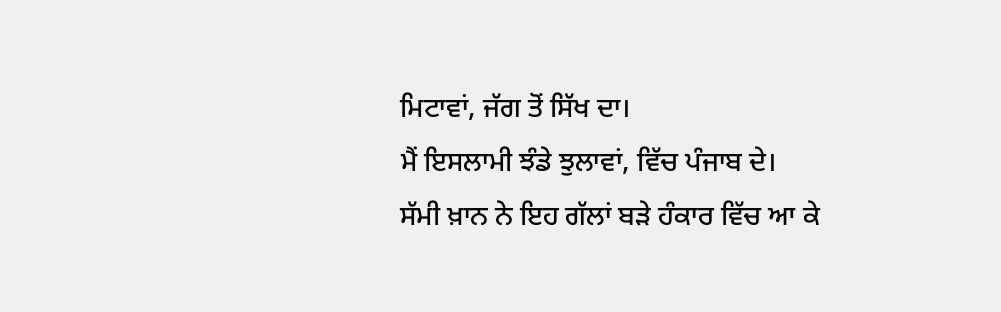ਮਿਟਾਵਾਂ, ਜੱਗ ਤੋਂ ਸਿੱਖ ਦਾ।
ਮੈਂ ਇਸਲਾਮੀ ਝੰਡੇ ਝੁਲਾਵਾਂ, ਵਿੱਚ ਪੰਜਾਬ ਦੇ।
ਸੱਮੀ ਖ਼ਾਨ ਨੇ ਇਹ ਗੱਲਾਂ ਬੜੇ ਹੰਕਾਰ ਵਿੱਚ ਆ ਕੇ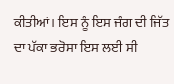ਕੀਤੀਆਂ। ਇਸ ਨੂੰ ਇਸ ਜੰਗ ਦੀ ਜਿੱਤ ਦਾ ਪੱਕਾ ਭਰੋਸਾ ਇਸ ਲਈ ਸੀ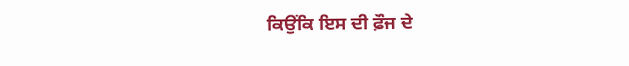ਕਿਉਂਕਿ ਇਸ ਦੀ ਫ਼ੌਜ ਦੇ